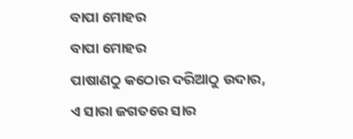ବାପା ମୋହର
ବାପା ମୋହର
ପାଷାଣଠୁ କଠୋର ଦରିଆଠୁ ଉଦାର,
ଏ ସାରା ଜଗତରେ ସାର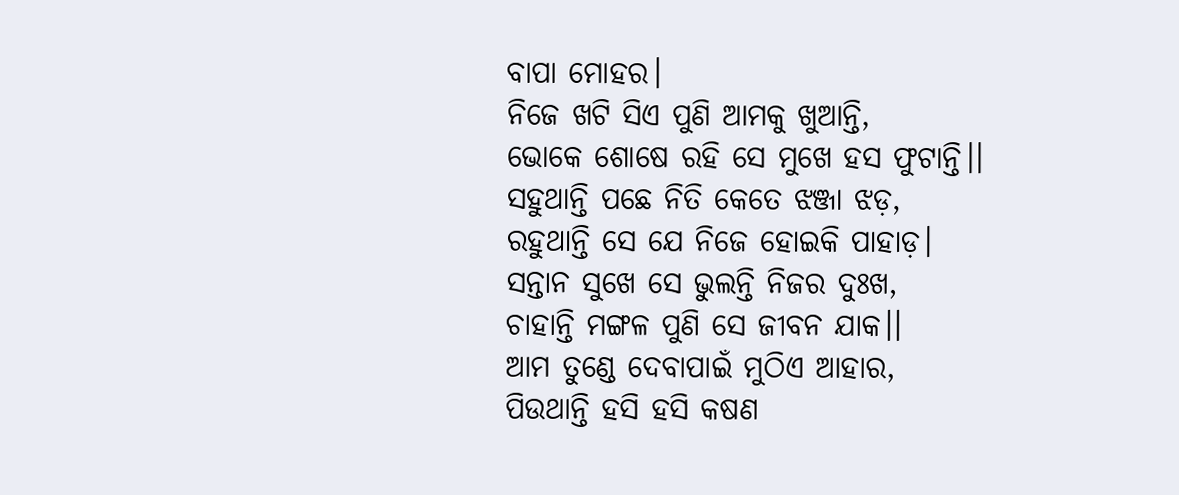ବାପା ମୋହର।
ନିଜେ ଖଟି ସିଏ ପୁଣି ଆମକୁ ଖୁଆନ୍ତି,
ଭୋକେ ଶୋଷେ ରହି ସେ ମୁଖେ ହସ ଫୁଟାନ୍ତି।।
ସହୁଥାନ୍ତି ପଛେ ନିତି କେତେ ଝଞ୍ଜା ଝଡ଼,
ରହୁଥାନ୍ତି ସେ ଯେ ନିଜେ ହୋଇକି ପାହାଡ଼।
ସନ୍ତାନ ସୁଖେ ସେ ଭୁଲନ୍ତି ନିଜର ଦୁଃଖ,
ଚାହାନ୍ତି ମଙ୍ଗଳ ପୁଣି ସେ ଜୀବନ ଯାକ।।
ଆମ ତୁଣ୍ଡେ ଦେବାପାଇଁ ମୁଠିଏ ଆହାର,
ପିଉଥାନ୍ତି ହସି ହସି କଷଣ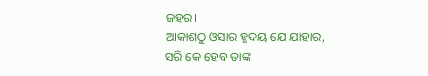ଜହର।
ଆକାଶଠୁ ଓସାର ହୃଦୟ ଯେ ଯାହାର,
ସରି କେ ହେବ ତାଙ୍କ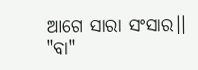ଆଗେ ସାରା ସଂସାର।।
"ବା"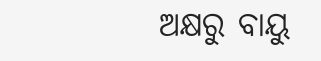ଅକ୍ଷରୁ ବାୟୁ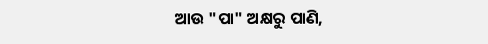ଆଉ "ପା" ଅକ୍ଷରୁ ପାଣି,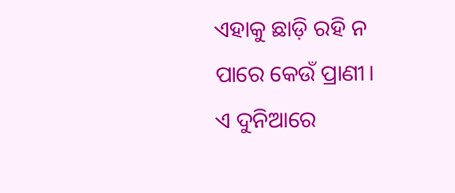ଏହାକୁ ଛାଡ଼ି ରହି ନ ପାରେ କେଉଁ ପ୍ରାଣୀ।
ଏ ଦୁନିଆରେ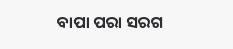ବାପା ପରା ସରଗ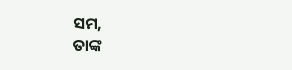ସମ,
ତାଙ୍କ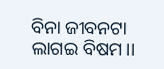ବିନା ଜୀବନଟା ଲାଗଇ ବିଷମ।।